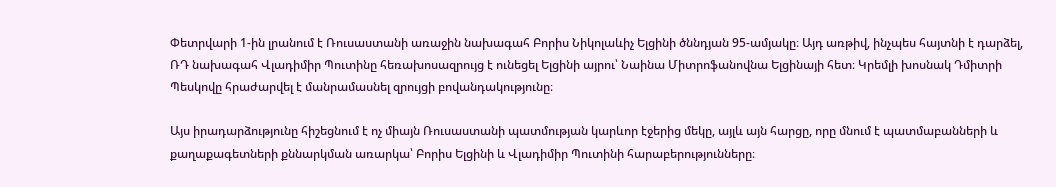Փետրվարի 1-ին լրանում է Ռուսաստանի առաջին նախագահ Բորիս Նիկոլաևիչ Ելցինի ծննդյան 95-ամյակը։ Այդ առթիվ, ինչպես հայտնի է դարձել, ՌԴ նախագահ Վլադիմիր Պուտինը հեռախոսազրույց է ունեցել Ելցինի այրու՝ Նաինա Միտրոֆանովնա Ելցինայի հետ։ Կրեմլի խոսնակ Դմիտրի Պեսկովը հրաժարվել է մանրամասնել զրույցի բովանդակությունը։

Այս իրադարձությունը հիշեցնում է ոչ միայն Ռուսաստանի պատմության կարևոր էջերից մեկը, այլև այն հարցը, որը մնում է պատմաբանների և քաղաքագետների քննարկման առարկա՝ Բորիս Ելցինի և Վլադիմիր Պուտինի հարաբերությունները։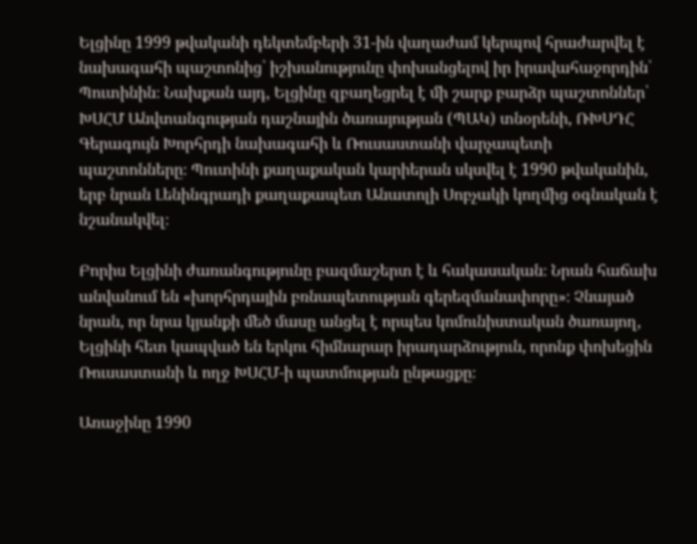Ելցինը 1999 թվականի դեկտեմբերի 31-ին վաղաժամ կերպով հրաժարվել է նախագահի պաշտոնից՝ իշխանությունը փոխանցելով իր իրավահաջորդին՝ Պուտինին։ Նախքան այդ, Ելցինը զբաղեցրել է մի շարք բարձր պաշտոններ՝ ԽՍՀՄ Անվտանգության դաշնային ծառայության (ՊԱԿ) տնօրենի, ՌԽՍԴՀ Գերագույն Խորհրդի նախագահի և Ռուսաստանի վարչապետի պաշտոնները։ Պուտինի քաղաքական կարիերան սկսվել է 1990 թվականին, երբ նրան Լենինգրադի քաղաքապետ Անատոլի Սոբչակի կողմից օգնական է նշանակվել։

Բորիս Ելցինի ժառանգությունը բազմաշերտ է և հակասական։ Նրան հաճախ անվանում են «խորհրդային բռնապետության գերեզմանափորը»։ Չնայած նրան, որ նրա կյանքի մեծ մասը անցել է որպես կոմունիստական ծառայող, Ելցինի հետ կապված են երկու հիմնարար իրադարձություն, որոնք փոխեցին Ռուսաստանի և ողջ ԽՍՀՄ-ի պատմության ընթացքը։

Առաջինը 1990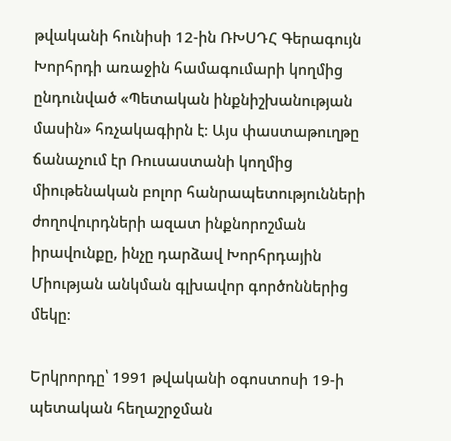թվականի հունիսի 12-ին ՌԽՍԴՀ Գերագույն Խորհրդի առաջին համագումարի կողմից ընդունված «Պետական ինքնիշխանության մասին» հռչակագիրն է։ Այս փաստաթուղթը ճանաչում էր Ռուսաստանի կողմից միութենական բոլոր հանրապետությունների ժողովուրդների ազատ ինքնորոշման իրավունքը, ինչը դարձավ Խորհրդային Միության անկման գլխավոր գործոններից մեկը։

Երկրորդը՝ 1991 թվականի օգոստոսի 19-ի պետական հեղաշրջման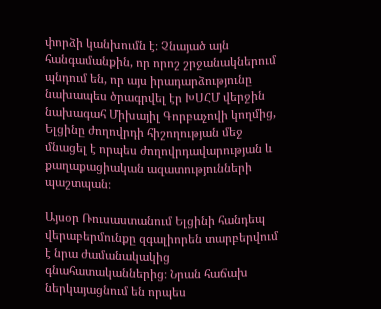փորձի կանխումն է։ Չնայած այն հանգամանքին, որ որոշ շրջանակներում պնդում են, որ այս իրադարձությունը նախապես ծրագրվել էր ԽՍՀՄ վերջին նախագահ Միխայիլ Գորբաչովի կողմից, Ելցինը ժողովրդի հիշողության մեջ մնացել է որպես ժողովրդավարության և քաղաքացիական ազատությունների պաշտպան։

Այսօր Ռուսաստանում Ելցինի հանդեպ վերաբերմունքը զգալիորեն տարբերվում է նրա ժամանակակից գնահատականներից։ Նրան հաճախ ներկայացնում են որպես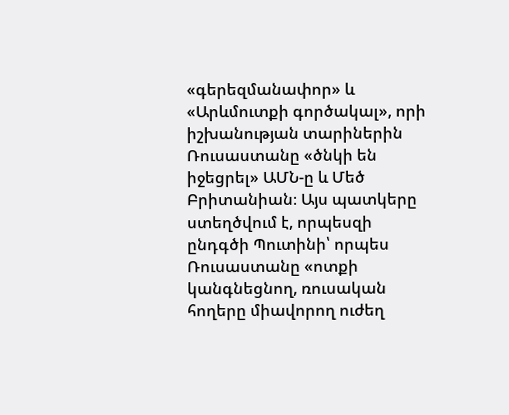«գերեզմանափոր» և «Արևմուտքի գործակալ», որի իշխանության տարիներին Ռուսաստանը «ծնկի են իջեցրել» ԱՄՆ-ը և Մեծ Բրիտանիան։ Այս պատկերը ստեղծվում է, որպեսզի ընդգծի Պուտինի՝ որպես Ռուսաստանը «ոտքի կանգնեցնող, ռուսական հողերը միավորող ուժեղ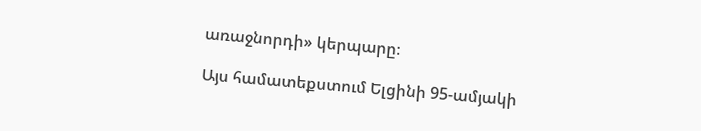առաջնորդի» կերպարը։

Այս համատեքստում Ելցինի 95-ամյակի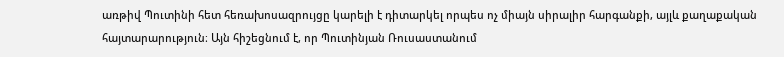առթիվ Պուտինի հետ հեռախոսազրույցը կարելի է դիտարկել որպես ոչ միայն սիրալիր հարգանքի, այլև քաղաքական հայտարարություն։ Այն հիշեցնում է, որ Պուտինյան Ռուսաստանում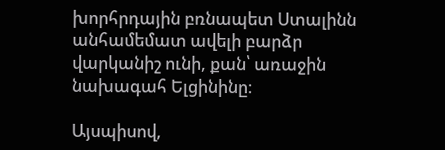խորհրդային բռնապետ Ստալինն անհամեմատ ավելի բարձր վարկանիշ ունի, քան՝ առաջին նախագահ Ելցինինը։

Այսպիսով,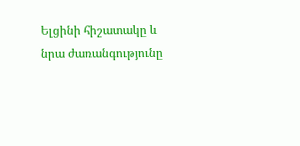Ելցինի հիշատակը և նրա ժառանգությունը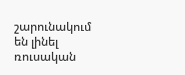շարունակում են լինել ռուսական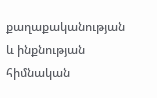քաղաքականության և ինքնության հիմնական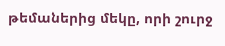թեմաներից մեկը, որի շուրջ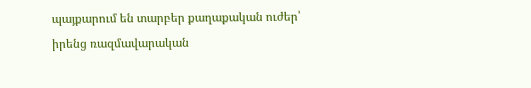պայքարում են տարբեր քաղաքական ուժեր՝ իրենց ռազմավարական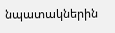նպատակներին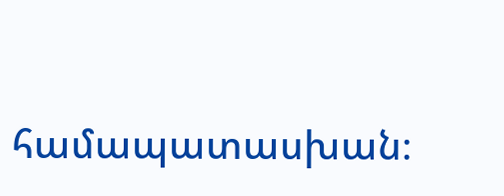համապատասխան։